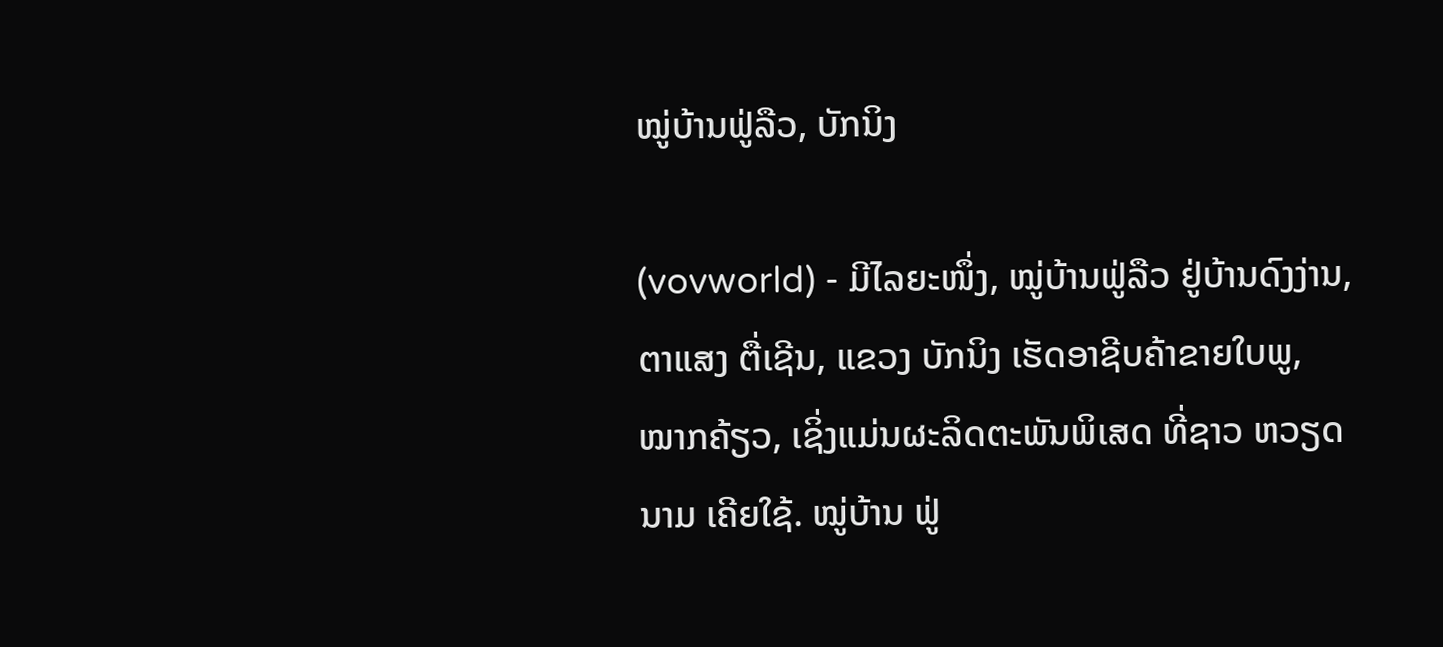ໝູ່ບ້ານຟູ່ລືວ, ບັກນິງ

(vovworld) - ມີໄລຍະໜຶ່ງ, ໝູ່ບ້ານຟູ່ລືວ ຢູ່ບ້ານດົງງ່ານ, ຕາແສງ ຕື່ເຊີນ, ແຂວງ ບັກນິງ ເຮັດອາຊີບຄ້າຂາຍໃບພູ, ໝາກຄ້ຽວ, ເຊິ່ງແມ່ນຜະລິດຕະພັນພິເສດ ທີ່ຊາວ ຫວຽດນາມ ເຄີຍໃຊ້. ໝູ່ບ້ານ ຟູ່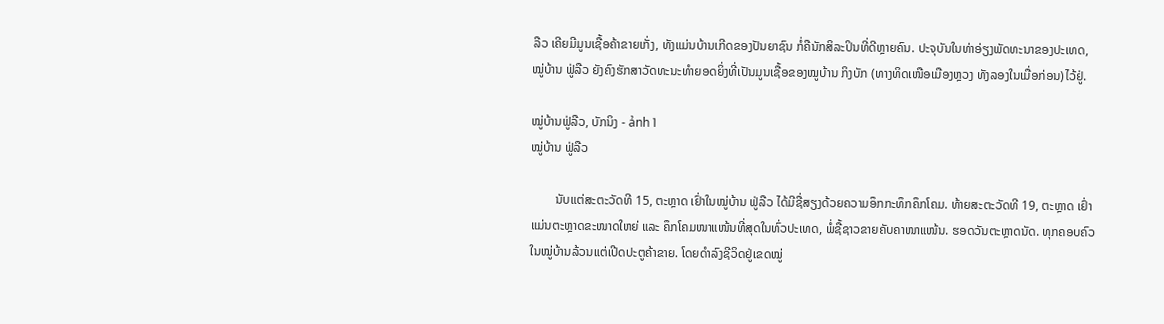ລືວ ເຄີຍມີມູນເຊື້ອຄ້າຂາຍເກັ່ງ, ທັງແມ່ນບ້ານເກີດຂອງປັນຍາຊົນ ກໍ່ຄືນັກສິລະປິນທີ່ດີຫຼາຍຄົນ. ປະຈຸບັນໃນທ່າອ່ຽງພັດທະນາຂອງປະເທດ, ໝູ່ບ້ານ ຟູ່ລືວ ຍັງຄົງຮັກສາວັດທະນະທຳຍອດຍິ່ງທີ່ເປັນມູນເຊື້ອຂອງໝູບ້ານ ກິງບັກ (ທາງທິດເໜືອເມືອງຫຼວງ ທັງລອງໃນເມື່ອກ່ອນ)ໄວ້ຢູ່.

ໝູ່ບ້ານຟູ່ລືວ, ບັກນິງ - ảnh 1
ໝູ່ບ້ານ ຟູ່ລືວ

        ນັບແຕ່ສະຕະວັດທີ 15, ຕະຫຼາດ ເຢົ່າໃນໝູ່ບ້ານ ຟູ່ລືວ ໄດ້ມີຊື່ສຽງດ້ວຍຄວາມອຶກກະທຶກຄຶກໂຄມ. ທ້າຍສະຕະວັດທີ 19, ຕະຫຼາດ ເຢົ່າ ແມ່ນຕະຫຼາດຂະໜາດໃຫຍ່ ແລະ ຄຶກໂຄມໜາແໜ້ນທີ່ສຸດໃນທົ່ວປະເທດ, ພໍ່ຊື້ຊາວຂາຍຄັບຄາໜາແໜ້ນ. ຮອດວັນຕະຫຼາດນັດ. ທຸກຄອບຄົວໃນໝູ່ບ້ານລ້ວນແຕ່ເປີດປະຕູຄ້າຂາຍ. ໂດຍດຳລົງຊີວິດຢູ່ເຂດໝູ່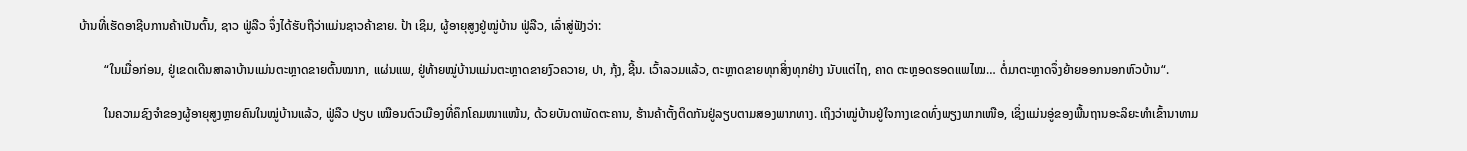ບ້ານທີ່ເຮັດອາຊີບການຄ້າເປັນຕົ້ນ, ຊາວ ຟູ່ລືວ ຈຶ່ງໄດ້ຮັບຖືວ່າແມ່ນຊາວຄ້າຂາຍ. ປ້າ ເຊິມ, ຜູ້ອາຍຸສູງຢູ່ໝູ່ບ້ານ ຟູ່ລືວ, ເລົ່າສູ່ຟັງວ່າ:

        “ໃນເມື່ອກ່ອນ, ຢູ່ເຂດເດີນສາລາບ້ານແມ່ນຕະຫຼາດຂາຍຕົ້ນໝາກ, ແຜ່ນແພ, ຢູ່ທ້າຍໝູ່ບ້ານແມ່ນຕະຫຼາດຂາຍງົວຄວາຍ, ປາ, ກຸ້ງ, ຊີ້ນ. ເວົ້າລວມແລ້ວ, ຕະຫຼາດຂາຍທຸກສິ່ງທຸກຢ່າງ ນັບແຕ່ໄຖ, ຄາດ ຕະຫຼອດຮອດແພໄໝ… ຕໍ່ມາຕະຫຼາດຈຶ່ງຍ້າຍອອກນອກຫົວບ້ານ“.

        ໃນຄວາມຊົງຈຳຂອງຜູ້ອາຍຸສູງຫຼາຍຄົນໃນໝູ່ບ້ານແລ້ວ, ຟູ່ລືວ ປຽບ ເໝືອນຕົວເມືອງທີ່ຄຶກໂຄມໜາແໜ້ນ, ດ້ວຍບັນດາພັດຕະຄານ, ຮ້ານຄ້າຕັ້ງຕິດກັນຢູ່ລຽບຕາມສອງພາກທາງ. ເຖິງວ່າໝູ່ບ້ານຢູ່ໃຈກາງເຂດທົ່ງພຽງພາກເໜືອ, ເຊິ່ງແມ່ນອູ່ຂອງພື້ນຖານອະລິຍະທຳເຂົ້ານາທາມ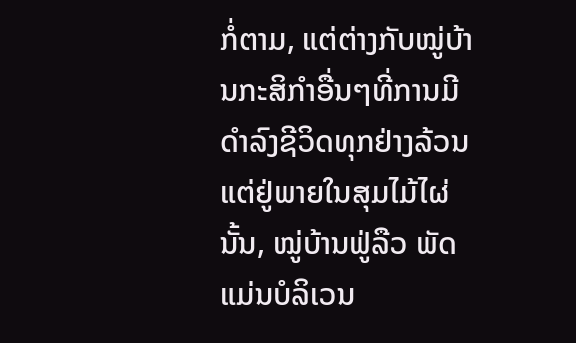ກໍ່ຕາມ, ແຕ່ຕ່າງກັບໝູ່ບ້ານກະສິກຳອື່ນໆທີ່ການມີດຳລົງຊີວິດທຸກຢ່າງລ້ວນແຕ່ຢູ່ພາຍໃນສຸມໄມ້ໄຜ່ນັ້ນ, ໝູ່ບ້ານຟູ່ລືວ ພັດແມ່ນບໍລິເວນ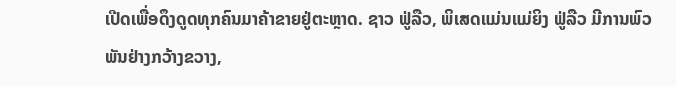ເປີດເພື່ອດຶງດູດທຸກຄົນມາຄ້າຂາຍຢູ່ຕະຫຼາດ. ຊາວ ຟູ່ລືວ, ພິເສດແມ່ນແມ່ຍິງ ຟູ່ລືວ ມີການພົວພັນຢ່າງກວ້າງຂວາງ,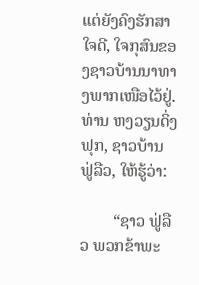ແຕ່ຍັງຄົງຮັກສາໃຈດີ, ໃຈກຸສົນຂອງຊາວບ້ານນາທາງພາກເໜືອໄວ້ຢູ່. ທ່ານ ຫງວຽນດິ່ງຟຸກ, ຊາວບ້ານ ຟູ່ລືວ, ໃຫ້ຮູ້ວ່າ:

        “ຊາວ ຟູ່ລືວ ພວກຂ້າພະ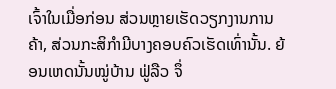ເຈົ້າໃນເມື່ອກ່ອນ ສ່ວນຫຼາຍເຮັດວຽກງານການຄ້າ, ສ່ວນກະສິກຳມີບາງຄອບຄົວເຮັດເທົ່ານັ້ນ. ຍ້ອນເຫດນັ້ນໝູ່ບ້ານ ຟູ່ລືວ ຈຶ່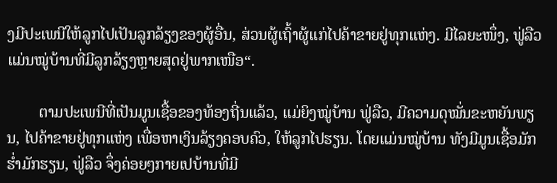ງມີປະເພນີໃຫ້ລູກໄປເປັນລູກລ້ຽງຂອງຜູ້ອື່ນ, ສ່ວນຜູ້ເຖົ້າຜູ້ແກ່ໄປຄ້າຂາຍຢູ່ທຸກແຫ່ງ. ມີໄລຍະໜຶ່ງ, ຟູ່ລືວ ແມ່ນໝູ່ບ້ານທີ່ມີລູກລ້ຽງຫຼາຍສຸດຢູ່ພາກເໜືອ“.

        ຕາມປະເພນີທີ່ເປັນມູນເຊື້ອຂອງທ້ອງຖີ່ນແລ້ວ, ແມ່ຍິງໝູ່ບ້ານ ຟູ່ລືວ, ມີຄວາມດຸໝັ່ນຂະຫຍັນພຽນ, ໄປຄ້າຂາຍຢູ່ທຸກແຫ່ງ ເພື່ອຫາເງິນລ້ຽງຄອບຄົວ, ໃຫ້ລູກໄປຮຽນ. ໂດຍແມ່ນໝູ່ບ້ານ ທັງມີມູນເຊື້ອມັກຮ່ຳມັກຮຽນ, ຟູ່ລືວ ຈຶ່ງຄ່ອຍໆກາຍເປບ້ານທີ່ມີ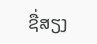ຊື່ສຽງ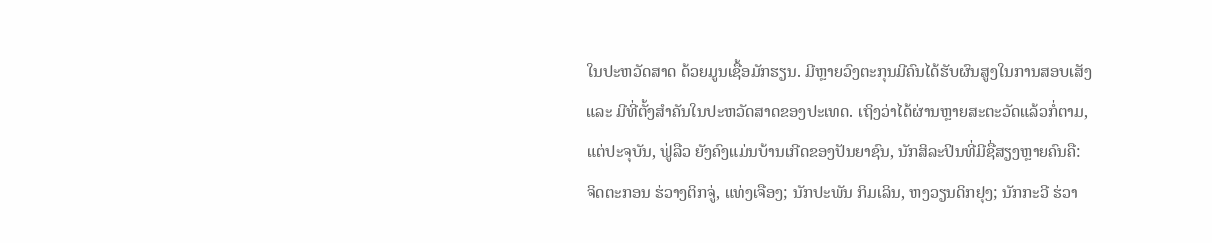ໃນປະຫວັດສາດ ດ້ວຍມູນເຊື້ອມັກຮຽນ. ມີຫຼາຍວົງຕະກຸນມີຄົນໄດ້ຮັບຜົນສູງໃນການສອບເສັງ ແລະ ມີທີ່ຕັ້ງສຳຄັນໃນປະຫວັດສາດຂອງປະເທດ. ເຖິງວ່າໄດ້ຜ່ານຫຼາຍສະຕະວັດແລ້ວກໍ່ຕາມ, ແຕ່ປະຈຸບັນ, ຟູ່ລືວ ຍັງຄົງແມ່ນບ້ານເກີດຂອງປັນຍາຊົນ, ນັກສິລະປິນທີ່ມີຊື່ສຽງຫຼາຍຄົນຄື: ຈິດຕະກອນ ຮ່ວາງຕິກຈູ່, ແທ່ງເຈືອງ; ນັກປະພັນ ກິມເລິນ, ຫງວຽນດິກຢຸງ; ນັກກະວີ ຮ່ວາ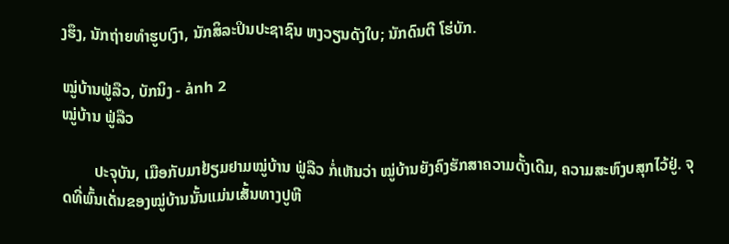ງຮຶງ, ນັກຖ່າຍທຳຮູບເງົາ, ນັກສິລະປິນປະຊາຊົນ ຫງວຽນດັງໃບ; ນັກດົນຕີ ໂຮ່ບັກ.

ໝູ່ບ້ານຟູ່ລືວ, ບັກນິງ - ảnh 2
ໝູ່ບ້ານ ຟູ່ລືວ

        ປະຈຸບັນ, ເມືອກັບມາຢ້ຽມຢາມໝູ່ບ້ານ ຟູ່ລືວ ກໍ່ເຫັນວ່າ ໝູ່ບ້ານຍັງຄົງຮັກສາຄວາມດັ້ງເດີມ, ຄວາມສະຫົງບສຸກໄວ້ຢູ່. ຈຸດທີ່ພົ້ນເດັ່ນຂອງໝູ່ບ້ານນັ້ນແມ່ນເສັ້ນທາງປູຫີ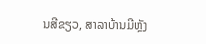ນສີຂຽວ, ສາລາບ້ານມີຫຼັງ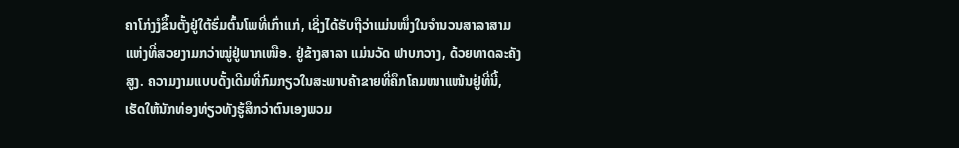ຄາໂກ່ງງໍຂຶ້ນຕັ້ງຢູ່ໃຕ້ຮົ່ມຕົ້ນໂພທີ່ເກົ່າແກ່, ເຊິ່ງໄດ້ຮັບຖືວ່າແມ່ນໜຶ່ງໃນຈຳນວນສາລາສາມແຫ່ງທີ່ສວຍງາມກວ່າໝູ່ຢູ່ພາກເໜືອ. ຢູ່ຂ້າງສາລາ ແມ່ນວັດ ຟາບກວາງ, ດ້ວຍທາດລະຄັງສູງ. ຄວາມງາມແບບດັ້ງເດີມທີ່ກົມກຽວໃນສະພາບຄ້າຂາຍທີ່ຄຶກໂຄມໜາແໜ້ນຢູ່ທີ່ນີ້, ເຮັດໃຫ້ນັກທ່ອງທ່ຽວທັງຮູ້ສຶກວ່າຕົນເອງພວມ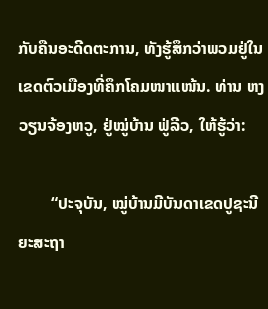ກັບຄືນອະດີດຕະການ, ທັງຮູ້ສຶກວ່າພວມຢູ່ໃນເຂດຕົວເມືອງທີ່ຄຶກໂຄມໜາແໜ້ນ. ທ່ານ ຫງວຽນຈ້ອງຫວູ, ຢູ່ໝູ່ບ້ານ ຟູ່ລີວ, ໃຫ້ຮູ້ວ່າ:

        “ປະຈຸບັນ, ໝູ່ບ້ານມີບັນດາເຂດປູຊະນີຍະສະຖາ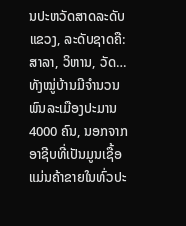ນປະຫວັດສາດລະດັບແຂວງ, ລະດັບຊາດຄື: ສາລາ, ວິຫານ, ວັດ… ທັງໝູ່ບ້ານມີຈຳນວນພົນລະເມືອງປະມານ 4000 ຄົນ, ນອກຈາກອາຊີບທີ່ເປັນມູນເຊື້ອແມ່ນຄ້າຂາຍໃນທົ່ວປະ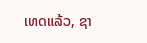ເທດແລ້ວ, ຊາ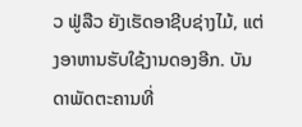ວ ຟູ່ລືວ ຍັງເຮັດອາຊີບຊ່າງໄມ້, ແຕ່ງອາຫານຮັບໃຊ້ງານດອງອີກ. ບັນດາພັດຕະຄານທີ່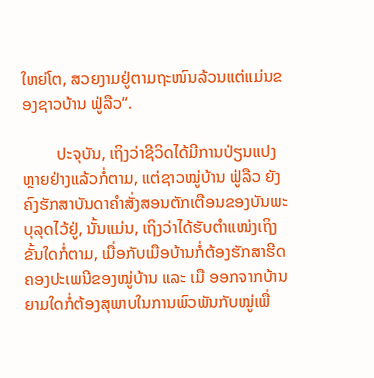ໃຫຍ່ໂຕ, ສວຍງາມຢູ່ຕາມຖະໜົນລ້ວນແຕ່ແມ່ນຂອງຊາວບ້ານ ຟູ່ລືວ“.

        ປະຈຸບັນ, ເຖິງວ່າຊີວິດໄດ້ມີການປ່ຽນແປງຫຼາຍຢ່າງແລ້ວກໍ່ຕາມ, ແຕ່ຊາວໝູ່ບ້ານ ຟູ່ລືວ ຍັງຄົງຮັກສາບັນດາຄຳສັ່ງສອນຕັກເຕືອນຂອງບັນພະບຸລຸດໄວ້ຢູ່, ນັ້ນແມ່ນ, ເຖິງວ່າໄດ້ຮັບຕຳແໜ່ງເຖິງຂັ້ນໃດກໍ່ຕາມ, ເມື່ອກັບເມືອບ້ານກໍ່ຕ້ອງຮັກສາຮີດຄອງປະເພນີຂອງໝູ່ບ້ານ ແລະ ເມື ອອກຈາກບ້ານຍາມໃດກໍ່ຕ້ອງສຸພາບໃນການພົວພັນກັບໝູ່ເພື່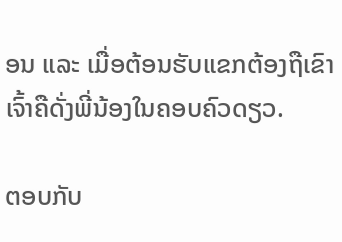ອນ ແລະ ເມື່ອຕ້ອນຮັບແຂກຕ້ອງຖືເຂົາເຈົ້າຄືດັ່ງພີ່ນ້ອງໃນຄອບຄົວດຽວ.

ຕອບກັບ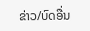ຂ່າວ/ບົດອື່ນ